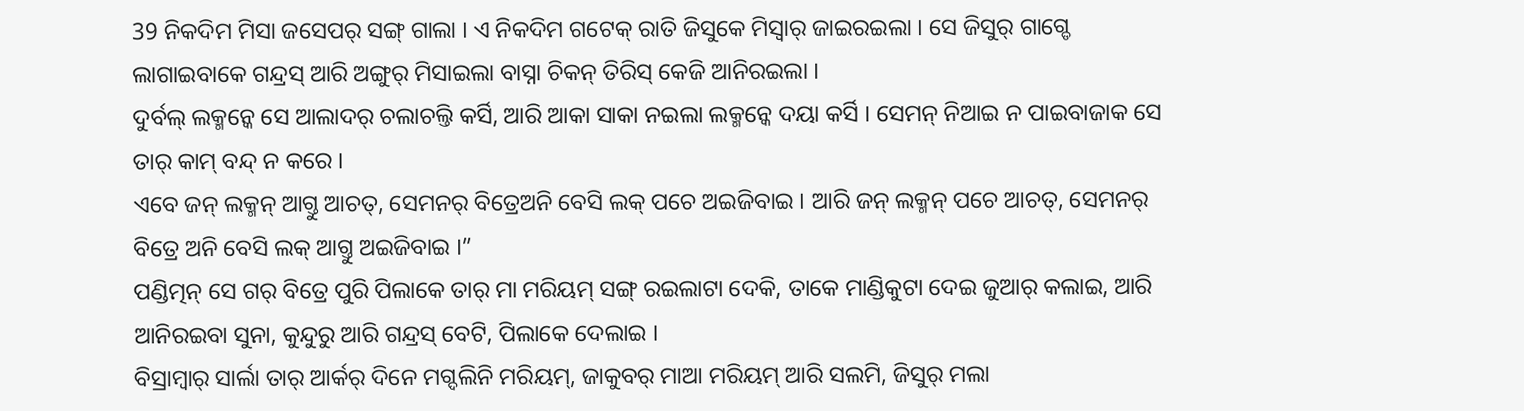39 ନିକଦିମ ମିସା ଜସେପର୍ ସଙ୍ଗ୍ ଗାଲା । ଏ ନିକଦିମ ଗଟେକ୍ ରାତି ଜିସୁକେ ମିସ୍ବାର୍ ଜାଇରଇଲା । ସେ ଜିସୁର୍ ଗାଗ୍ଡେ ଲାଗାଇବାକେ ଗନ୍ଦ୍ରସ୍ ଆରି ଅଙ୍ଗୁର୍ ମିସାଇଲା ବାସ୍ନା ଚିକନ୍ ତିରିସ୍ କେଜି ଆନିରଇଲା ।
ଦୁର୍ବଲ୍ ଲକ୍ମନ୍କେ ସେ ଆଲାଦର୍ ଚଲାଚଲ୍ତି କର୍ସି, ଆରି ଆକା ସାକା ନଇଲା ଲକ୍ମନ୍କେ ଦୟା କର୍ସି । ସେମନ୍ ନିଆଇ ନ ପାଇବାଜାକ ସେ ତାର୍ କାମ୍ ବନ୍ଦ୍ ନ କରେ ।
ଏବେ ଜନ୍ ଲକ୍ମନ୍ ଆଗ୍ତୁ ଆଚତ୍, ସେମନର୍ ବିତ୍ରେଅନି ବେସି ଲକ୍ ପଚେ ଅଇଜିବାଇ । ଆରି ଜନ୍ ଲକ୍ମନ୍ ପଚେ ଆଚତ୍, ସେମନର୍ ବିତ୍ରେ ଅନି ବେସି ଲକ୍ ଆଗ୍ତୁ ଅଇଜିବାଇ ।”
ପଣ୍ଡିତ୍ମନ୍ ସେ ଗର୍ ବିତ୍ରେ ପୁରି ପିଲାକେ ତାର୍ ମା ମରିୟମ୍ ସଙ୍ଗ୍ ରଇଲାଟା ଦେକି, ତାକେ ମାଣ୍ଡିକୁଟା ଦେଇ ଜୁଆର୍ କଲାଇ, ଆରି ଆନିରଇବା ସୁନା, କୁନ୍ଦୁରୁ ଆରି ଗନ୍ଦ୍ରସ୍ ବେଟି, ପିଲାକେ ଦେଲାଇ ।
ବିସ୍ରାମ୍ବାର୍ ସାର୍ଲା ତାର୍ ଆର୍କର୍ ଦିନେ ମଗ୍ଦଲିନି ମରିୟମ୍, ଜାକୁବର୍ ମାଆ ମରିୟମ୍ ଆରି ସଲମି, ଜିସୁର୍ ମଲା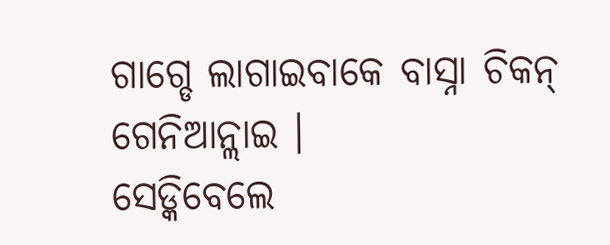ଗାଗ୍ଡେ ଲାଗାଇବାକେ ବାସ୍ନା ଚିକନ୍ ଗେନିଆନ୍ଲାଇ ।
ସେଡ୍କିବେଲେ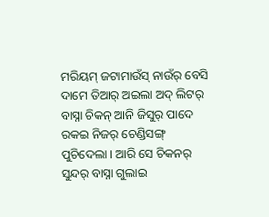ମରିୟମ୍ ଜଟାମାଉଁସ୍ ନାଉଁର୍ ବେସି ଦାମେ ତିଆର୍ ଅଇଲା ଅଦ୍ ଲିଟର୍ ବାସ୍ନା ଚିକନ୍ ଆନି ଜିସୁର୍ ପାଦେ ରକଇ ନିଜର୍ ଚେଣ୍ଡିସଙ୍ଗ୍ ପୁଚିଦେଲା । ଆରି ସେ ଚିକନର୍ ସୁନ୍ଦର୍ ବାସ୍ନା ଗୁଲାଇ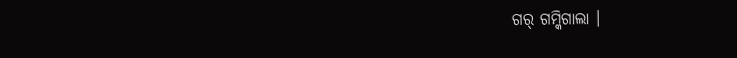ଗର୍ ଗମ୍କିଗାଲା ।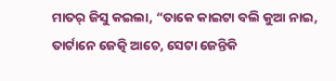ମାତର୍ ଜିସୁ କଇଲା, “ତାକେ କାଇଟା ବଲି କୁଆ ନାଇ, ତାର୍ଟାନେ ଜେତ୍କି ଆଚେ, ସେଟା ଜେନ୍ତିକି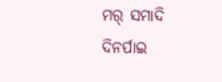ମର୍ ସମାଦି ଦିନର୍ପାଇ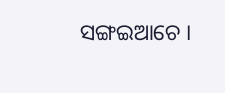ସଙ୍ଗଇଆଚେ ।